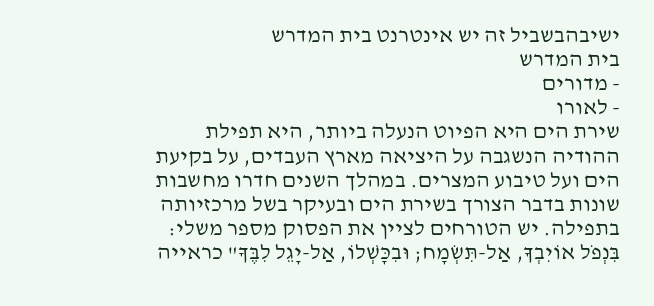ישיבהבשביל זה יש אינטרנט בית המדרש
בית המדרש
- מדורים
- לאורו
שירת הים היא הפיוט הנעלה ביותר, היא תפילת ההודיה הנשגבה על היציאה מארץ העבדים, על בקיעת הים ועל טיבוע המצרים. במהלך השנים חדרו מחשבות שונות בדבר הצורך בשירת הים ובעיקר בשל מרכזיותה בתפילה. יש הטורחים לציין את הפסוק מספר משלי: בִּנְפֹל אוֹיִבְךָ, אַל-תִּשְׂמָח; וּבִכָּשְׁלוֹ, אַל-יָגֵל לִבֶּךָ" כראייה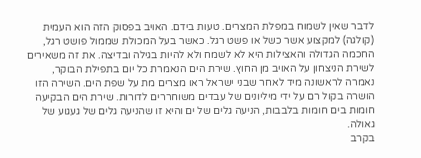לדבר שאין לשמוח במפלת המצרים. טעות בידם. האויב בפסוק הזה הוא העמית (קולגה) למקצוע אשר כשל או פשט רגל. כאשר בעל המכולת שממול פושט רגל, החכמה הגדולה והאצילות היא לא לשמח ולא להיות בגילה ובדיצה. את זה משאירים לשירת הניצחון על האויב מן החוץ. שירת הים הנאמרת כל יום בתפילת הבוקר, נאמרה לראשונה מיד לאחר שבני ישראל ראו מצרים מת על שפת הים. השירה הזו הושרה בקול רם על ידי מיליונים של עבדים משוחררים לדורות. שירת הים הבקיעה חומות בים חומות בלבבות, הניעה גלים של ים והיא זו שהניעה גלים של געגוע של גאולה.
בקרב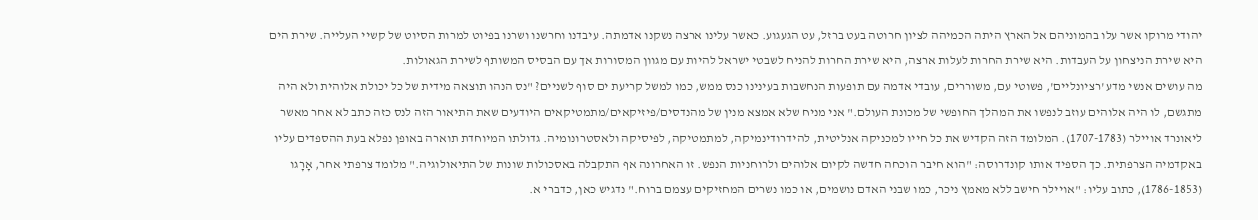יהודי מרוקו אשר עלו בהמוניהם אל הארץ היתה הכמיהה לציון חרוטה בעט ברזל, עט הגעגוע. כאשר עלינו ארצה נשקנו אדמתה. עיבדנו וחרשנו ושרנו בפיוט למרות הסיוט של קשיי העלייה. שירת הים היא שירת הניצחון על העבדות. היא שירת החרות לעלות ארצה, היא שירת החרות להניח לשבטי ישראל להיות עם מגוון המסורות אך עם הבסיס המשותף לשירת הגאולות.
מה עושים אנשי מדע 'רציונליים', פשוטי עם, משוררים, עובדי אדמה עם תופעות הנחשבות בעינינו כנס ממש, כמו למשל קריעת ים סוף לשניים? "נס הנהו תוצאה מידית של כל יכולת אלוהית ולא היה מתגשם, לו היה אלוהים עוזב לנפשו את המהלך החופשי של מכונת העולם." אני מניח שלא אמצא מנין של מהנדסים/פיזיקאים/מתמטיקאים היודעים שאת התיאור הזה לנס כזה כתב לא אחר מאשר ליאונרד אויילר (1707-1783). המלומד הזה הקדיש את כל חייו למכניקה אנליטית, להידרודינמיקה, למתמטיקה, לפיסיקה ולאסטרונומיה. גדולתו המיוחדת תוארה באופן נפלא בעת ההספדים עליו באקדמיה הצרפתית. כך הספיד אותו קונדרוסה: "הוא חיבר הוכחה חדשה לקיום אלוהים ולרוחניות הנפש. זו האחרונה אף התקבלה באסכולות שונות של התיאולוגיה." מלומד צרפתי אחר, אָרָגו (1786-1853), כתוב עליו: "אויילר חישב ללא מאמץ ניכר, כמו שבני האדם נושמים, או כמו נשרים המחזיקים עצמם ברוח." נדגיש כאן, כדברי א.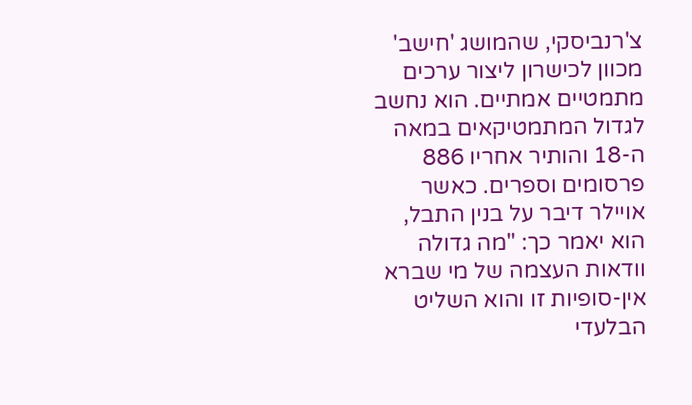צ'רנביסקי, שהמושג 'חישב' מכוון לכישרון ליצור ערכים מתמטיים אמתיים. הוא נחשב לגדול המתמטיקאים במאה ה-18 והותיר אחריו 886 פרסומים וספרים. כאשר אויילר דיבר על בנין התבל, הוא יאמר כך: "מה גדולה וודאות העצמה של מי שברא אין-סופיות זו והוא השליט הבלעדי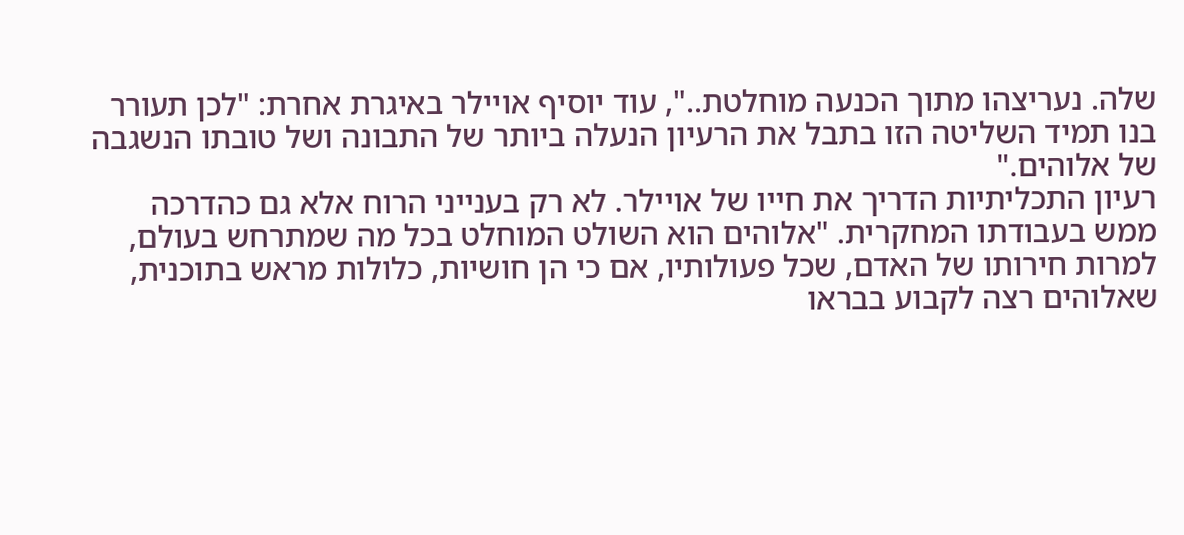שלה. נעריצהו מתוך הכנעה מוחלטת..", עוד יוסיף אויילר באיגרת אחרת: "לכן תעורר בנו תמיד השליטה הזו בתבל את הרעיון הנעלה ביותר של התבונה ושל טובתו הנשגבה של אלוהים."
רעיון התכליתיות הדריך את חייו של אויילר. לא רק בענייני הרוח אלא גם כהדרכה ממש בעבודתו המחקרית. "אלוהים הוא השולט המוחלט בכל מה שמתרחש בעולם, למרות חירותו של האדם, שכל פעולותיו, אם כי הן חושיות, כלולות מראש בתוכנית, שאלוהים רצה לקבוע בבראו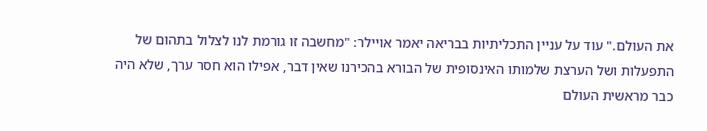את העולם." עוד על עניין התכליתיות בבריאה יאמר אויילר: "מחשבה זו גורמת לנו לצלול בתהום של התפעלות ושל הערצת שלמותו האינסופית של הבורא בהכירנו שאין דבר, אפילו הוא חסר ערך, שלא היה כבר מראשית העולם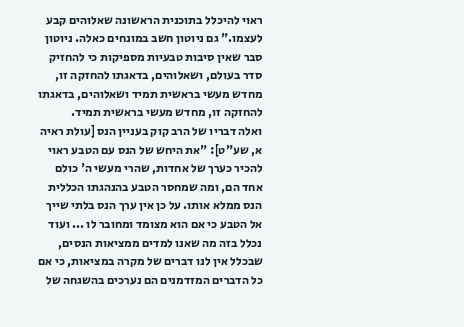ראוי להיכלל בתוכנית הראשונה שאלוהים קבע לעצמו." גם ניוטון חשב במונחים כאלה. ניוטון סבר שאין סיבות טבעיות מספיקות כי להחזיק סדר בעולם, ושאלוהים, בדאגתו להחזקה זו, מחדש מעשי בראשית תמיד ושאלוהים, בדאגתו להחזקה זו, מחדש מעשי בראשית תמיד.
ואלה דבריו של הרב קוק בעניין הנס [עולת ראיה א, שע"ט]: "את היחש של הנס עם הטבע ראוי להכיר כערך של אחדות, שהרי מעשי ה' כולם אחד הם, ומה שמחסר הטבע בהנהגתו הכללית הנס ממלא אותו. על כן אין ערך הנס בלתי שייך אל הטבע כי אם הוא מצומד ומחובר לו ... ועוד נכלל בזה מה שאנו למדים ממציאות הנסים, שבכלל אין לנו דברים של מקרה במציאות, כי אם כל הדברים המזדמנים הם נערכים בהשגחה של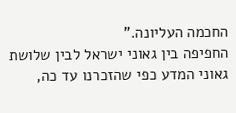החכמה העליונה."
החפיפה בין גאוני ישראל לבין שלושת גאוני המדע כפי שהזכרנו עד כה,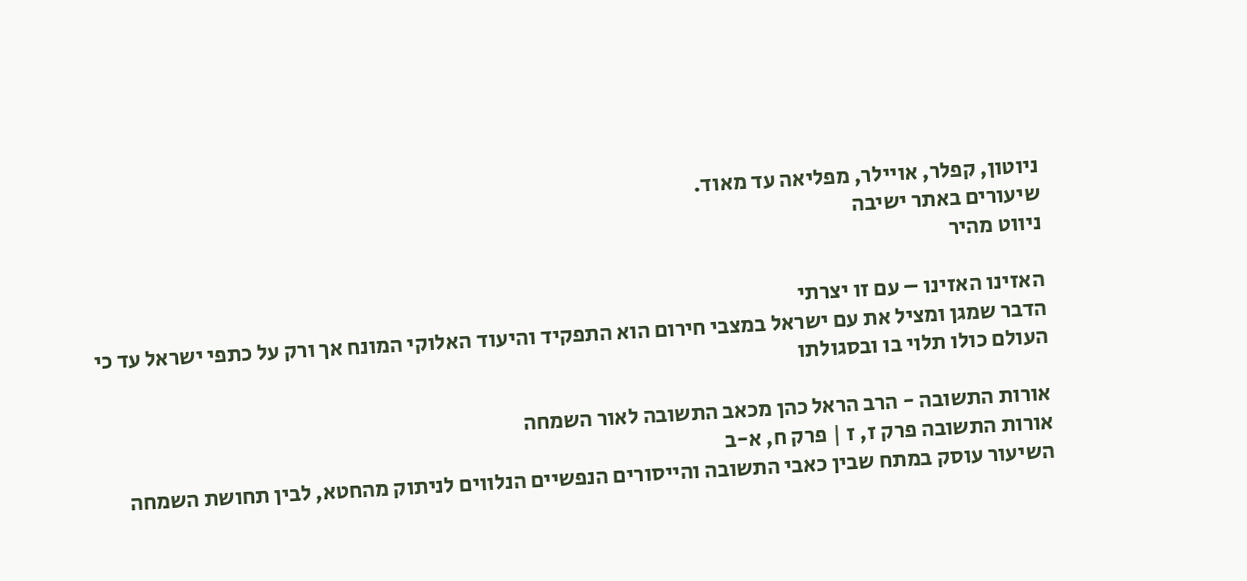ניוטון, קפלר, אויילר, מפליאה עד מאוד.
שיעורים באתר ישיבה
ניווט מהיר

האזינו האזינו – עם זו יצרתי
הדבר שמגן ומציל את עם ישראל במצבי חירום הוא התפקיד והיעוד האלוקי המונח אך ורק על כתפי ישראל עד כי העולם כולו תלוי בו ובסגולתו

אורות התשובה - הרב הראל כהן מכאב התשובה לאור השמחה
אורות התשובה פרק ז, ז | פרק ח, א-ב
השיעור עוסק במתח שבין כאבי התשובה והייסורים הנפשיים הנלווים לניתוק מהחטא, לבין תחושת השמחה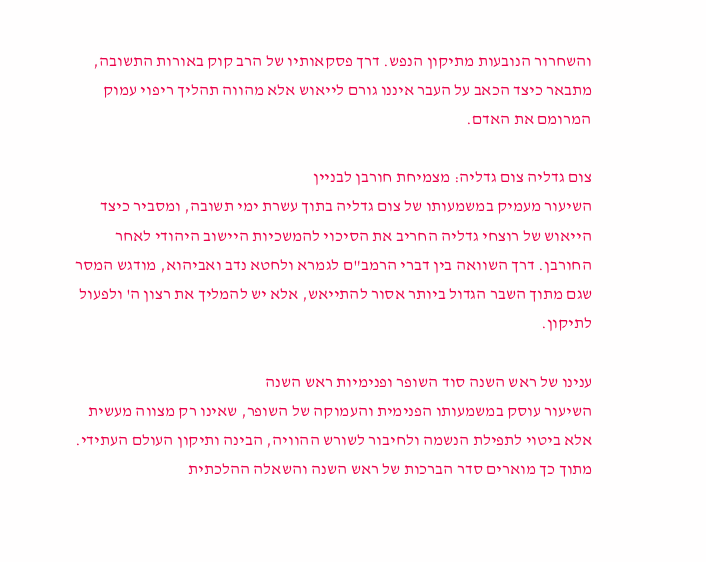והשחרור הנובעות מתיקון הנפש. דרך פסקאותיו של הרב קוק באורות התשובה, מתבאר כיצד הכאב על העבר איננו גורם לייאוש אלא מהווה תהליך ריפוי עמוק המרומם את האדם.

צום גדליה צום גדליה: מצמיחת חורבן לבניין
השיעור מעמיק במשמעותו של צום גדליה בתוך עשרת ימי תשובה, ומסביר כיצד הייאוש של רוצחי גדליה החריב את הסיכוי להמשכיות היישוב היהודי לאחר החורבן. דרך השוואה בין דברי הרמב"ם לגמרא ולחטא נדב ואביהוא, מודגש המסר שגם מתוך השבר הגדול ביותר אסור להתייאש, אלא יש להמליך את רצון ה' ולפעול לתיקון.

ענינו של ראש השנה סוד השופר ופנימיות ראש השנה
השיעור עוסק במשמעותו הפנימית והעמוקה של השופר, שאינו רק מצווה מעשית אלא ביטוי לתפילת הנשמה ולחיבור לשורש ההוויה, הבינה ותיקון העולם העתידי. מתוך כך מוארים סדר הברכות של ראש השנה והשאלה ההלכתית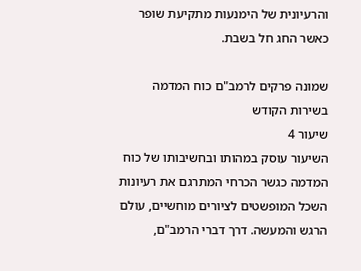והרעיונית של הימנעות מתקיעת שופר כאשר החג חל בשבת.

שמונה פרקים לרמב"ם כוח המדמה בשירות הקודש
שיעור 4
השיעור עוסק במהותו ובחשיבותו של כוח המדמה כגשר הכרחי המתרגם את רעיונות השכל המופשטים לציורים מוחשיים, עולם הרגש והמעשה. דרך דברי הרמב"ם,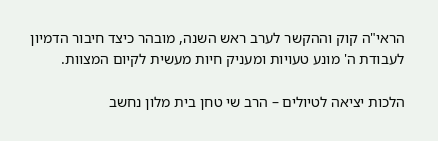הראי"ה קוק וההקשר לערב ראש השנה, מובהר כיצד חיבור הדמיון לעבודת ה' מונע טעויות ומעניק חיות מעשית לקיום המצוות.

הלכות יציאה לטיולים – הרב שי טחן בית מלון נחשב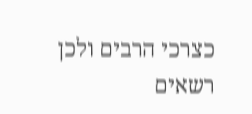כצרכי הרבים ולכן רשאים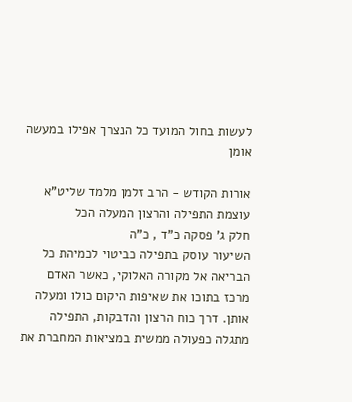לעשות בחול המועד כל הנצרך אפילו במעשה אומן

אורות הקודש - הרב זלמן מלמד שליט"א עוצמת התפילה והרצון המעלה הכל
חלק ג' פסקה כ"ד , כ"ה
השיעור עוסק בתפילה כביטוי לכמיהת כל הבריאה אל מקורה האלוקי, כאשר האדם מרכז בתוכו את שאיפות היקום כולו ומעלה אותן. דרך כוח הרצון והדבקות, התפילה מתגלה כפעולה ממשית במציאות המחברת את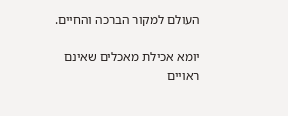העולם למקור הברכה והחיים.

יומא אכילת מאכלים שאינם ראויים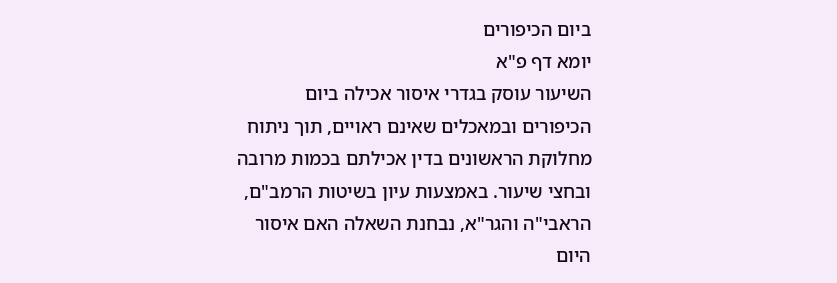ביום הכיפורים
יומא דף פ"א
השיעור עוסק בגדרי איסור אכילה ביום הכיפורים ובמאכלים שאינם ראויים, תוך ניתוח מחלוקת הראשונים בדין אכילתם בכמות מרובה ובחצי שיעור. באמצעות עיון בשיטות הרמב"ם, הראבי"ה והגר"א, נבחנת השאלה האם איסור היום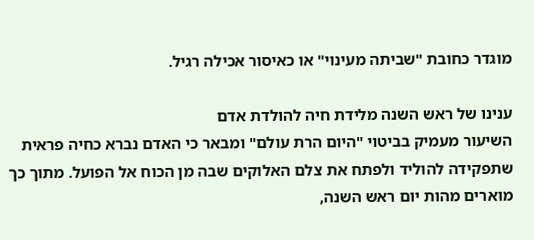מוגדר כחובת "שביתה מעינוי" או כאיסור אכילה רגיל.

ענינו של ראש השנה מלידת חיה להולדת אדם
השיעור מעמיק בביטוי "היום הרת עולם" ומבאר כי האדם נברא כחיה פראית שתפקידה להוליד ולפתח את צלם האלוקים שבה מן הכוח אל הפועל. מתוך כך מוארים מהות יום ראש השנה,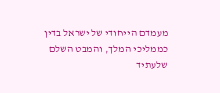מעמדם הייחודי של ישראל בדין כממליכי המלך, והמבט השלם שלעתיד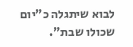לבוא שיתגלה כ"יום שכולו שבת".